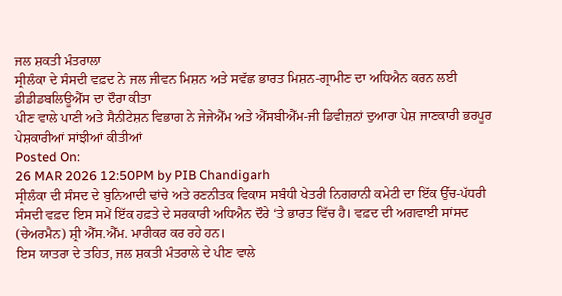ਜਲ ਸ਼ਕਤੀ ਮੰਤਰਾਲਾ
ਸ੍ਰੀਲੰਕਾ ਦੇ ਸੰਸਦੀ ਵਫ਼ਦ ਨੇ ਜਲ ਜੀਵਨ ਮਿਸ਼ਨ ਅਤੇ ਸਵੱਛ ਭਾਰਤ ਮਿਸ਼ਨ-ਗ੍ਰਾਮੀਣ ਦਾ ਅਧਿਐਨ ਕਰਨ ਲਈ ਡੀਡੀਡਬਲਿਊਐੱਸ ਦਾ ਦੌਰਾ ਕੀਤਾ
ਪੀਣ ਵਾਲੇ ਪਾਣੀ ਅਤੇ ਸੈਨੀਟੇਸ਼ਨ ਵਿਭਾਗ ਨੇ ਜੇਜੇਐੱਮ ਅਤੇ ਐੱਸਬੀਐੱਮ-ਜੀ ਡਿਵੀਜ਼ਨਾਂ ਦੁਆਰਾ ਪੇਸ਼ ਜਾਣਕਾਰੀ ਭਰਪੂਰ ਪੇਸ਼ਕਾਰੀਆਂ ਸਾਂਝੀਆਂ ਕੀਤੀਆਂ
Posted On:
26 MAR 2026 12:50PM by PIB Chandigarh
ਸ੍ਰੀਲੰਕਾ ਦੀ ਸੰਸਦ ਦੇ ਬੁਨਿਆਦੀ ਢਾਂਚੇ ਅਤੇ ਰਣਨੀਤਕ ਵਿਕਾਸ ਸਬੰਧੀ ਖੇਤਰੀ ਨਿਗਰਾਨੀ ਕਮੇਟੀ ਦਾ ਇੱਕ ਉੱਚ-ਪੱਧਰੀ ਸੰਸਦੀ ਵਫ਼ਦ ਇਸ ਸਮੇਂ ਇੱਕ ਹਫ਼ਤੇ ਦੇ ਸਰਕਾਰੀ ਅਧਿਐਨ ਦੌਰੇ ‘ਤੇ ਭਾਰਤ ਵਿੱਚ ਹੈ। ਵਫ਼ਦ ਦੀ ਅਗਵਾਈ ਸਾਂਸਦ (ਚੇਅਰਮੈਨ) ਸ਼੍ਰੀ ਐੱਸ.ਐੱਮ. ਮਾਰੀਕਰ ਕਰ ਰਹੇ ਹਨ।
ਇਸ ਯਾਤਰਾ ਦੇ ਤਹਿਤ, ਜਲ ਸ਼ਕਤੀ ਮੰਤਰਾਲੇ ਦੇ ਪੀਣ ਵਾਲੇ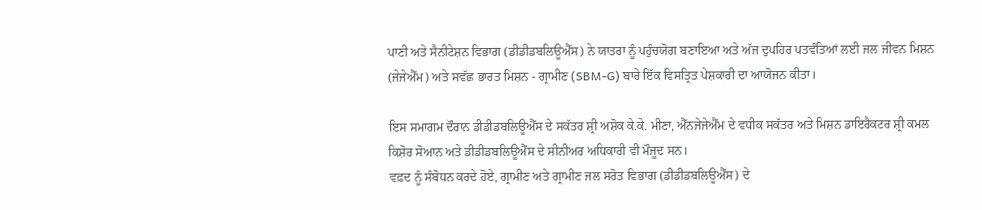ਪਾਣੀ ਅਤੇ ਸੈਨੀਟੇਸ਼ਨ ਵਿਭਾਗ (ਡੀਡੀਡਬਲਿਊਐੱਸ) ਨੇ ਯਾਤਰਾ ਨੂੰ ਪਹੁੰਚਯੋਗ ਬਣਾਇਆ ਅਤੇ ਅੱਜ ਦੁਪਹਿਰ ਪਤਵੰਤਿਆਂ ਲਈ ਜਲ ਜੀਵਨ ਮਿਸ਼ਨ (ਜੇਜੇਐੱਮ) ਅਤੇ ਸਵੱਛ ਭਾਰਤ ਮਿਸ਼ਨ - ਗ੍ਰਾਮੀਣ (SBM-G) ਬਾਰੇ ਇੱਕ ਵਿਸਤ੍ਰਿਤ ਪੇਸ਼ਕਾਰੀ ਦਾ ਆਯੋਜਨ ਕੀਤਾ।

ਇਸ ਸਮਾਗਮ ਦੌਰਾਨ ਡੀਡੀਡਬਲਿਊਐੱਸ ਦੇ ਸਕੱਤਰ ਸ਼੍ਰੀ ਅਸ਼ੋਕ ਕੇ.ਕੇ. ਮੀਣਾ, ਐੱਨਜੇਜੇਐੱਮ ਦੇ ਵਧੀਕ ਸਕੱਤਰ ਅਤੇ ਮਿਸ਼ਨ ਡਾਇਰੈਕਟਰ ਸ਼੍ਰੀ ਕਮਲ ਕਿਸ਼ੋਰ ਸੋਆਨ ਅਤੇ ਡੀਡੀਡਬਲਿਊਐੱਸ ਦੇ ਸੀਨੀਅਰ ਅਧਿਕਾਰੀ ਵੀ ਮੌਜੂਦ ਸਨ।
ਵਫ਼ਦ ਨੂੰ ਸੰਬੋਧਨ ਕਰਦੇ ਹੋਏ, ਗ੍ਰਾਮੀਣ ਅਤੇ ਗ੍ਰਾਮੀਣ ਜਲ ਸਰੋਤ ਵਿਭਾਗ (ਡੀਡੀਡਬਲਿਊਐੱਸ) ਦੇ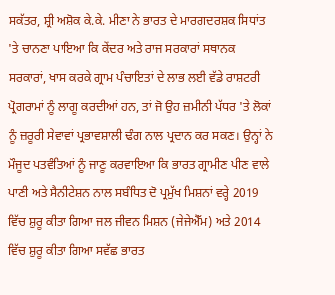ਸਕੱਤਰ, ਸ਼੍ਰੀ ਅਸ਼ੋਕ ਕੇ.ਕੇ. ਮੀਣਾ ਨੇ ਭਾਰਤ ਦੇ ਮਾਰਗਦਰਸ਼ਕ ਸਿਧਾਂਤ 'ਤੇ ਚਾਨਣਾ ਪਾਇਆ ਕਿ ਕੇਂਦਰ ਅਤੇ ਰਾਜ ਸਰਕਾਰਾਂ ਸਥਾਨਕ ਸਰਕਾਰਾਂ, ਖਾਸ ਕਰਕੇ ਗ੍ਰਾਮ ਪੰਚਾਇਤਾਂ ਦੇ ਲਾਭ ਲਈ ਵੱਡੇ ਰਾਸ਼ਟਰੀ ਪ੍ਰੋਗਰਾਮਾਂ ਨੂੰ ਲਾਗੂ ਕਰਦੀਆਂ ਹਨ, ਤਾਂ ਜੋ ਉਹ ਜ਼ਮੀਨੀ ਪੱਧਰ 'ਤੇ ਲੋਕਾਂ ਨੂੰ ਜ਼ਰੂਰੀ ਸੇਵਾਵਾਂ ਪ੍ਰਭਾਵਸ਼ਾਲੀ ਢੰਗ ਨਾਲ ਪ੍ਰਦਾਨ ਕਰ ਸਕਣ। ਉਨ੍ਹਾਂ ਨੇ ਮੌਜੂਦ ਪਤਵੰਤਿਆਂ ਨੂੰ ਜਾਣੂ ਕਰਵਾਇਆ ਕਿ ਭਾਰਤ ਗ੍ਰਾਮੀਣ ਪੀਣ ਵਾਲੇ ਪਾਣੀ ਅਤੇ ਸੈਨੀਟੇਸ਼ਨ ਨਾਲ ਸਬੰਧਿਤ ਦੋ ਪ੍ਰਮੁੱਖ ਮਿਸ਼ਨਾਂ ਵਰ੍ਹੇ 2019 ਵਿੱਚ ਸ਼ੁਰੂ ਕੀਤਾ ਗਿਆ ਜਲ ਜੀਵਨ ਮਿਸ਼ਨ (ਜੇਜੇਐੱਮ) ਅਤੇ 2014 ਵਿੱਚ ਸ਼ੁਰੂ ਕੀਤਾ ਗਿਆ ਸਵੱਛ ਭਾਰਤ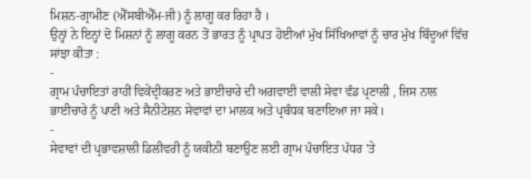ਮਿਸ਼ਨ-ਗ੍ਰਾਮੀਣ (ਐੱਸਬੀਐੱਮ-ਜੀ) ਨੂੰ ਲਾਗੂ ਕਰ ਰਿਹਾ ਹੈ ।
ਉਨ੍ਹਾਂ ਨੇ ਇਨ੍ਹਾਂ ਦੋ ਮਿਸ਼ਨਾਂ ਨੂੰ ਲਾਗੂ ਕਰਨ ਤੋਂ ਭਾਰਤ ਨੂੰ ਪ੍ਰਾਪਤ ਹੋਈਆਂ ਮੁੱਖ ਸਿੱਖਿਆਵਾਂ ਨੂੰ ਚਾਰ ਮੁੱਖ ਬਿੰਦੂਆਂ ਵਿੱਚ ਸਾਂਝਾ ਕੀਤਾ :
-
ਗ੍ਰਾਮ ਪੰਚਾਇਤਾਂ ਰਾਹੀਂ ਵਿਕੇਂਦ੍ਰੀਕਰਣ ਅਤੇ ਭਾਈਚਾਰੇ ਦੀ ਅਗਵਾਈ ਵਾਲੀ ਸੇਵਾ ਵੰਡ ਪ੍ਰਣਾਲੀ , ਜਿਸ ਨਾਲ ਭਾਈਚਾਰੇ ਨੂੰ ਪਾਣੀ ਅਤੇ ਸੈਨੀਟੇਸ਼ਨ ਸੇਵਾਵਾਂ ਦਾ ਮਾਲਕ ਅਤੇ ਪ੍ਰਬੰਧਕ ਬਣਾਇਆ ਜਾ ਸਕੇ।
-
ਸੇਵਾਵਾਂ ਦੀ ਪ੍ਰਭਾਵਸ਼ਾਲੀ ਡਿਲੀਵਰੀ ਨੂੰ ਯਕੀਨੀ ਬਣਾਉਣ ਲਈ ਗ੍ਰਾਮ ਪੰਚਾਇਤ ਪੱਧਰ 'ਤੇ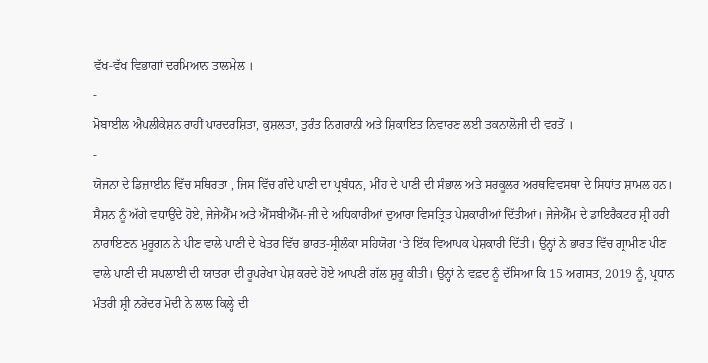ਵੱਖ-ਵੱਖ ਵਿਭਾਗਾਂ ਦਰਮਿਆਨ ਤਾਲਮੇਲ ।
-
ਮੋਬਾਈਲ ਐਪਲੀਕੇਸ਼ਨ ਰਾਹੀਂ ਪਾਰਦਰਸ਼ਿਤਾ, ਕੁਸ਼ਲਤਾ, ਤੁਰੰਤ ਨਿਗਰਾਨੀ ਅਤੇ ਸ਼ਿਕਾਇਤ ਨਿਵਾਰਣ ਲਈ ਤਕਨਾਲੋਜੀ ਦੀ ਵਰਤੋਂ ।
-
ਯੋਜਨਾ ਦੇ ਡਿਜ਼ਾਈਨ ਵਿੱਚ ਸਥਿਰਤਾ , ਜਿਸ ਵਿੱਚ ਗੰਦੇ ਪਾਣੀ ਦਾ ਪ੍ਰਬੰਧਨ, ਮੀਂਹ ਦੇ ਪਾਣੀ ਦੀ ਸੰਭਾਲ ਅਤੇ ਸਰਕੂਲਰ ਅਰਥਵਿਵਸਥਾ ਦੇ ਸਿਧਾਂਤ ਸ਼ਾਮਲ ਹਨ।
ਸੈਸ਼ਨ ਨੂੰ ਅੱਗੇ ਵਧਾਉਂਦੇ ਹੋਏ, ਜੇਜੇਐੱਮ ਅਤੇ ਐੱਸਬੀਐੱਮ-ਜੀ ਦੇ ਅਧਿਕਾਰੀਆਂ ਦੁਆਰਾ ਵਿਸਤ੍ਰਿਤ ਪੇਸ਼ਕਾਰੀਆਂ ਦਿੱਤੀਆਂ। ਜੇਜੇਐੱਮ ਦੇ ਡਾਇਰੈਕਟਰ ਸ਼੍ਰੀ ਹਰੀ ਨਾਰਾਇਣਨ ਮੁਰੂਗਨ ਨੇ ਪੀਣ ਵਾਲੇ ਪਾਣੀ ਦੇ ਖੇਤਰ ਵਿੱਚ ਭਾਰਤ-ਸ੍ਰੀਲੰਕਾ ਸਹਿਯੋਗ ‘ਤੇ ਇੱਕ ਵਿਆਪਕ ਪੇਸ਼ਕਾਰੀ ਦਿੱਤੀ। ਉਨ੍ਹਾਂ ਨੇ ਭਾਰਤ ਵਿੱਚ ਗ੍ਰਾਮੀਣ ਪੀਣ ਵਾਲੇ ਪਾਣੀ ਦੀ ਸਪਲਾਈ ਦੀ ਯਾਤਰਾ ਦੀ ਰੂਪਰੇਖਾ ਪੇਸ਼ ਕਰਦੇ ਹੋਏ ਆਪਣੀ ਗੱਲ ਸ਼ੁਰੂ ਕੀਤੀ। ਉਨ੍ਹਾਂ ਨੇ ਵਫ਼ਦ ਨੂੰ ਦੱਸਿਆ ਕਿ 15 ਅਗਸਤ, 2019 ਨੂੰ, ਪ੍ਰਧਾਨ ਮੰਤਰੀ ਸ਼੍ਰੀ ਨਰੇਂਦਰ ਮੋਦੀ ਨੇ ਲਾਲ ਕਿਲ੍ਹੇ ਦੀ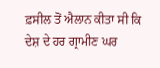ਫ਼ਸੀਲ ਤੋਂ ਐਲਾਨ ਕੀਤਾ ਸੀ ਕਿ ਦੇਸ਼ ਦੇ ਹਰ ਗ੍ਰਾਮੀਣ ਘਰ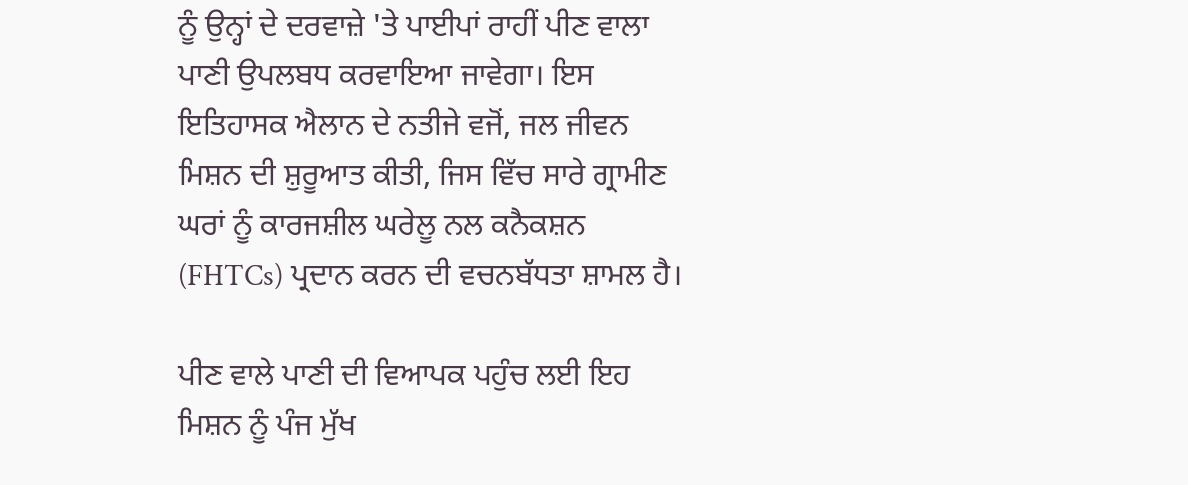ਨੂੰ ਉਨ੍ਹਾਂ ਦੇ ਦਰਵਾਜ਼ੇ 'ਤੇ ਪਾਈਪਾਂ ਰਾਹੀਂ ਪੀਣ ਵਾਲਾ ਪਾਣੀ ਉਪਲਬਧ ਕਰਵਾਇਆ ਜਾਵੇਗਾ। ਇਸ ਇਤਿਹਾਸਕ ਐਲਾਨ ਦੇ ਨਤੀਜੇ ਵਜੋਂ, ਜਲ ਜੀਵਨ ਮਿਸ਼ਨ ਦੀ ਸ਼ੁਰੂਆਤ ਕੀਤੀ, ਜਿਸ ਵਿੱਚ ਸਾਰੇ ਗ੍ਰਾਮੀਣ ਘਰਾਂ ਨੂੰ ਕਾਰਜਸ਼ੀਲ ਘਰੇਲੂ ਨਲ ਕਨੈਕਸ਼ਨ (FHTCs) ਪ੍ਰਦਾਨ ਕਰਨ ਦੀ ਵਚਨਬੱਧਤਾ ਸ਼ਾਮਲ ਹੈ।

ਪੀਣ ਵਾਲੇ ਪਾਣੀ ਦੀ ਵਿਆਪਕ ਪਹੁੰਚ ਲਈ ਇਹ ਮਿਸ਼ਨ ਨੂੰ ਪੰਜ ਮੁੱਖ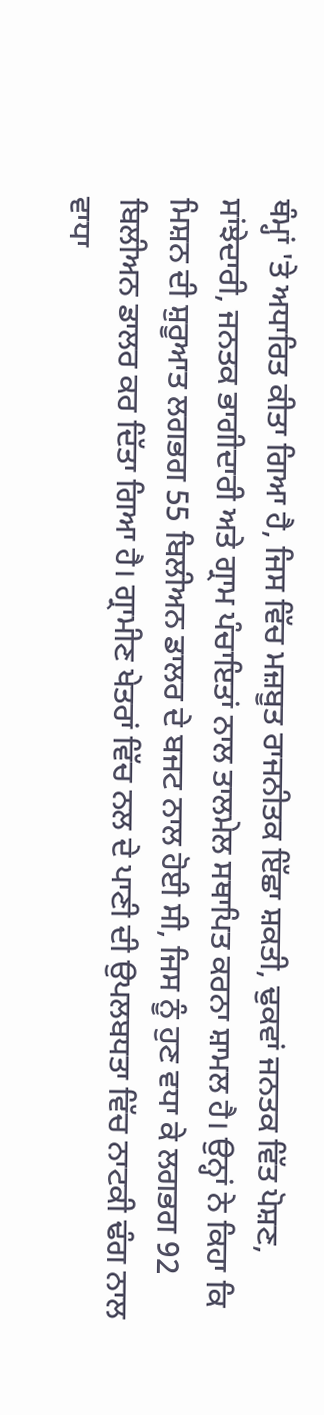ਥੰਮ੍ਹਾਂ 'ਤੇ ਅਧਾਰਿਤ ਕੀਤਾ ਗਿਆ ਹੈ, ਜਿਸ ਵਿੱਚ ਮਜ਼ਬੂਤ ਰਾਜਨੀਤਕ ਇੱਛਾ ਸ਼ਕਤੀ, ਢੁਕਵਾਂ ਜਨਤਕ ਵਿੱਤ ਪੋਸ਼ਣ, ਸਾਂਝੇਦਾਰੀ, ਜਨਤਕ ਭਾਗੀਦਾਰੀ ਅਤੇ ਗ੍ਰਾਮ ਪੰਚਾਇਤਾਂ ਨਾਲ ਤਾਲਮੇਲ ਸਥਾਪਿਤ ਕਰਨਾ ਸ਼ਾਮਲ ਹੈ। ਉਨ੍ਹਾਂ ਨੇ ਕਿਹਾ ਕਿ ਮਿਸ਼ਨ ਦੀ ਸ਼ੁਰੂਆਤ ਲਗਭਗ 55 ਬਿਲੀਅਨ ਡਾਲਰ ਦੇ ਬਜਟ ਨਾਲ ਹੋਈ ਸੀ, ਜਿਸ ਨੂੰ ਹੁਣ ਵਧਾ ਕੇ ਲਗਭਗ 92 ਬਿਲੀਅਨ ਡਾਲਰ ਕਰ ਦਿੱਤਾ ਗਿਆ ਹੈ। ਗ੍ਰਾਮੀਣ ਖੇਤਰਾਂ ਵਿੱਚ ਨਲ ਦੇ ਪਾਣੀ ਦੀ ਉਪਲਬਧਤਾ ਵਿੱਚ ਨਾਟਕੀ ਢੰਗ ਨਾਲ ਵਾਧਾ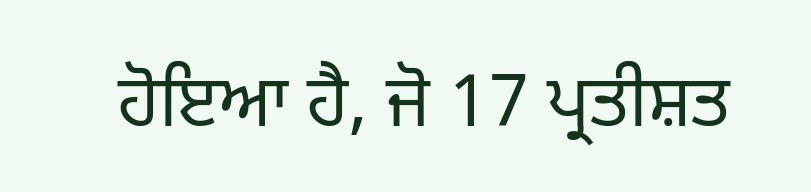ਹੋਇਆ ਹੈ, ਜੋ 17 ਪ੍ਰਤੀਸ਼ਤ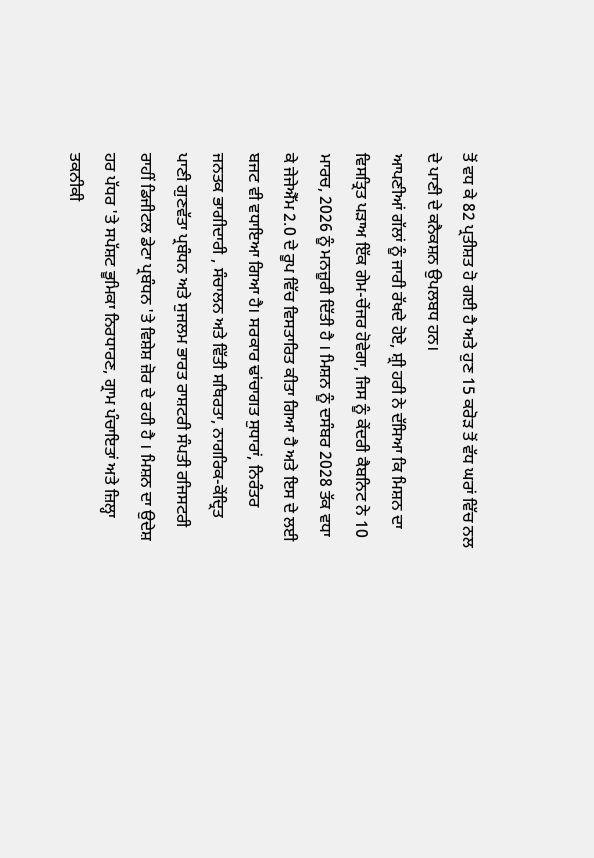ਤੋਂ ਵਧ ਕੇ 82 ਪ੍ਰਤੀਸ਼ਤ ਹੋ ਗਈ ਹੈ ਅਤੇ ਹੁਣ 15 ਕਰੋੜ ਤੋਂ ਵੱਧ ਘਰਾਂ ਵਿੱਚ ਨਲ ਦੇ ਪਾਣੀ ਦੇ ਕਨੈਕਸ਼ਨ ਉਪਲਬਧ ਹਨ।
ਆਪਣੀਆਂ ਗੱਲਾਂ ਨੂੰ ਜਾਰੀ ਰੱਖਦੇ ਹੋਏ, ਸ਼੍ਰੀ ਹਰੀ ਨੇ ਦੱਸਿਆ ਕਿ ਮਿਸ਼ਨ ਦਾ ਵਿਸਤ੍ਰਿਤ ਪੜਾਅ ਇੱਕ ਗੇਮ-ਚੇਂਜਰ ਹੋਵੇਗਾ, ਜਿਸ ਨੂੰ ਕੇਂਦਰੀ ਕੈਬਨਿਟ ਨੇ 10 ਮਾਰਚ, 2026 ਨੂੰ ਮਨਜ਼ੂਰੀ ਦਿੱਤੀ ਹੈ । ਮਿਸ਼ਨ ਨੂੰ ਦਸੰਬਰ 2028 ਤੱਕ ਵਧਾ ਕੇ ਜੇਜੇਐੱਮ 2.0 ਦੇ ਰੂਪ ਵਿੱਚ ਵਿਸਤਾਰਿਤ ਕੀਤਾ ਗਿਆ ਹੈ ਅਤੇ ਇਸ ਦੇ ਲਈ ਬਜਟ ਵੀ ਵਧਾਇਆ ਗਿਆ ਹੈ। ਸਰਕਾਰ ਢਾਂਚਾਗਤ ਸੁਧਾਰਾਂ, ਨਿਰੰਤਰ ਜਨਤਕ ਭਾਗੀਦਾਰੀ , ਸੰਚਾਲਨ ਅਤੇ ਵਿੱਤੀ ਸਥਿਰਤਾ, ਨਾਗਰਿਕ-ਕੇਂਦ੍ਰਿਤ ਪਾਣੀ ਗੁਣਵੱਤਾ ਪ੍ਰਬੰਧਨ ਅਤੇ ਸੁਜਲਮ ਭਾਰਤ ਰਾਸ਼ਟਰੀ ਸੰਪਤੀ ਰਜਿਸਟਰੀ ਰਾਹੀਂ ਡਿਜੀਟਲ ਡੇਟਾ ਪ੍ਰਬੰਧਨ 'ਤੇ ਵਿਸ਼ੇਸ਼ ਜ਼ੋਰ ਦੇ ਰਹੀ ਹੈ । ਮਿਸ਼ਨ ਦਾ ਉਦੇਸ਼ ਹਰ ਪੱਧਰ 'ਤੇ ਸਪੱਸ਼ਟ ਭੂਮਿਕਾ ਨਿਰਧਾਰਣ, ਗ੍ਰਾਮ ਪੰਚਾਇਤਾਂ ਅਤੇ ਜ਼ਿਲ੍ਹਾ ਤਕਨੀਕੀ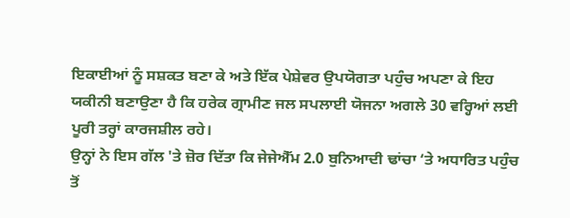ਇਕਾਈਆਂ ਨੂੰ ਸਸ਼ਕਤ ਬਣਾ ਕੇ ਅਤੇ ਇੱਕ ਪੇਸ਼ੇਵਰ ਉਪਯੋਗਤਾ ਪਹੁੰਚ ਅਪਣਾ ਕੇ ਇਹ ਯਕੀਨੀ ਬਣਾਉਣਾ ਹੈ ਕਿ ਹਰੇਕ ਗ੍ਰਾਮੀਣ ਜਲ ਸਪਲਾਈ ਯੋਜਨਾ ਅਗਲੇ 30 ਵਰ੍ਹਿਆਂ ਲਈ ਪੂਰੀ ਤਰ੍ਹਾਂ ਕਾਰਜਸ਼ੀਲ ਰਹੇ।
ਉਨ੍ਹਾਂ ਨੇ ਇਸ ਗੱਲ 'ਤੇ ਜ਼ੋਰ ਦਿੱਤਾ ਕਿ ਜੇਜੇਐੱਮ 2.0 ਬੁਨਿਆਦੀ ਢਾਂਚਾ ‘ਤੇ ਅਧਾਰਿਤ ਪਹੁੰਚ ਤੋਂ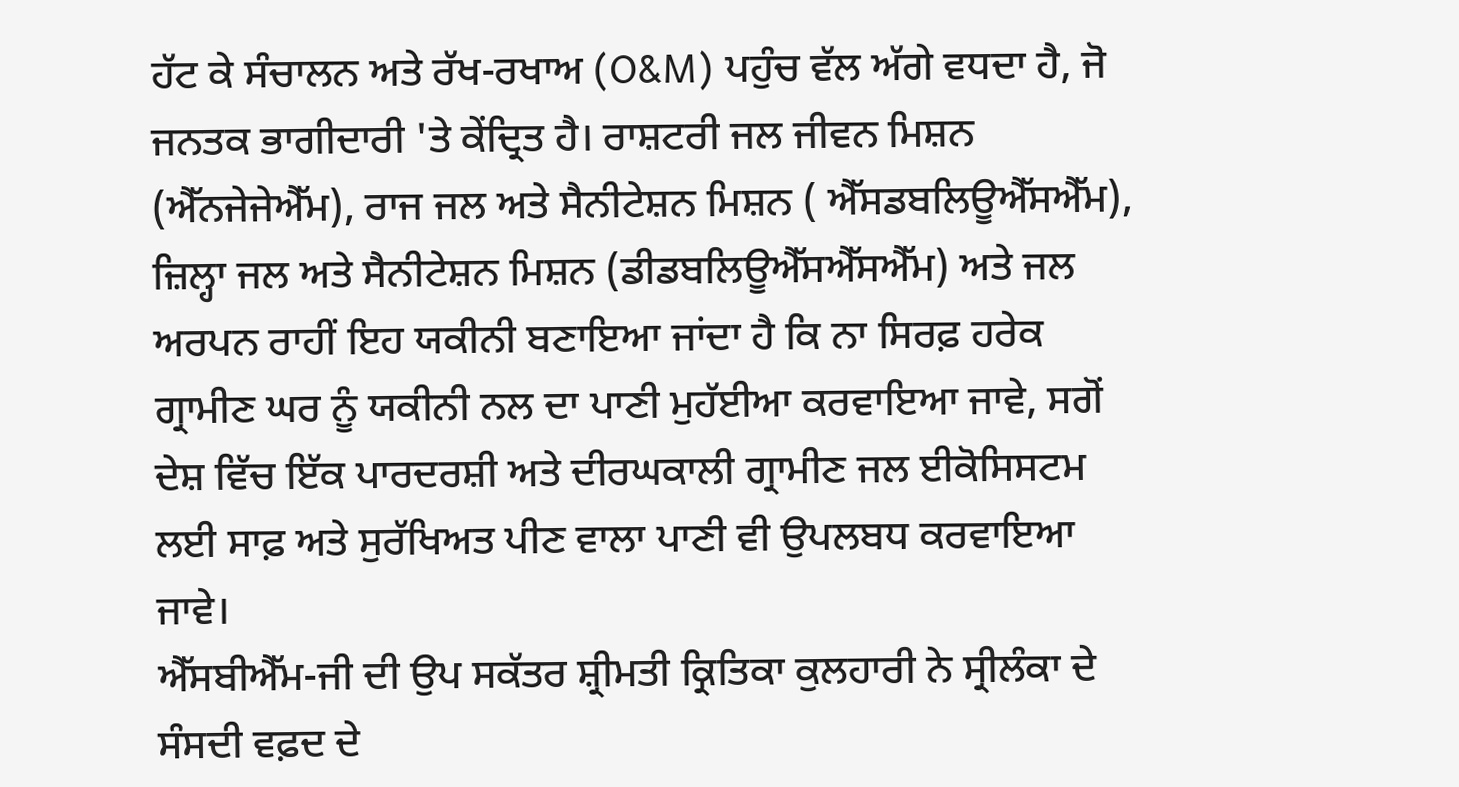ਹੱਟ ਕੇ ਸੰਚਾਲਨ ਅਤੇ ਰੱਖ-ਰਖਾਅ (O&M) ਪਹੁੰਚ ਵੱਲ ਅੱਗੇ ਵਧਦਾ ਹੈ, ਜੋ ਜਨਤਕ ਭਾਗੀਦਾਰੀ 'ਤੇ ਕੇਂਦ੍ਰਿਤ ਹੈ। ਰਾਸ਼ਟਰੀ ਜਲ ਜੀਵਨ ਮਿਸ਼ਨ (ਐੱਨਜੇਜੇਐੱਮ), ਰਾਜ ਜਲ ਅਤੇ ਸੈਨੀਟੇਸ਼ਨ ਮਿਸ਼ਨ ( ਐੱਸਡਬਲਿਊਐੱਸਐੱਮ), ਜ਼ਿਲ੍ਹਾ ਜਲ ਅਤੇ ਸੈਨੀਟੇਸ਼ਨ ਮਿਸ਼ਨ (ਡੀਡਬਲਿਊਐੱਸਐੱਸਐੱਮ) ਅਤੇ ਜਲ ਅਰਪਨ ਰਾਹੀਂ ਇਹ ਯਕੀਨੀ ਬਣਾਇਆ ਜਾਂਦਾ ਹੈ ਕਿ ਨਾ ਸਿਰਫ਼ ਹਰੇਕ ਗ੍ਰਾਮੀਣ ਘਰ ਨੂੰ ਯਕੀਨੀ ਨਲ ਦਾ ਪਾਣੀ ਮੁਹੱਈਆ ਕਰਵਾਇਆ ਜਾਵੇ, ਸਗੋਂ ਦੇਸ਼ ਵਿੱਚ ਇੱਕ ਪਾਰਦਰਸ਼ੀ ਅਤੇ ਦੀਰਘਕਾਲੀ ਗ੍ਰਾਮੀਣ ਜਲ ਈਕੋਸਿਸਟਮ ਲਈ ਸਾਫ਼ ਅਤੇ ਸੁਰੱਖਿਅਤ ਪੀਣ ਵਾਲਾ ਪਾਣੀ ਵੀ ਉਪਲਬਧ ਕਰਵਾਇਆ ਜਾਵੇ।
ਐੱਸਬੀਐੱਮ-ਜੀ ਦੀ ਉਪ ਸਕੱਤਰ ਸ਼੍ਰੀਮਤੀ ਕ੍ਰਿਤਿਕਾ ਕੁਲਹਾਰੀ ਨੇ ਸ੍ਰੀਲੰਕਾ ਦੇ ਸੰਸਦੀ ਵਫ਼ਦ ਦੇ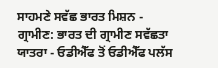ਸਾਹਮਣੇ ਸਵੱਛ ਭਾਰਤ ਮਿਸ਼ਨ - ਗ੍ਰਾਮੀਣ: ਭਾਰਤ ਦੀ ਗ੍ਰਾਮੀਣ ਸਵੱਛਤਾ ਯਾਤਰਾ - ਓਡੀਐੱਫ ਤੋਂ ਓਡੀਐੱਫ ਪਲੱਸ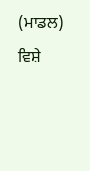(ਮਾਡਲ) ਵਿਸ਼ੇ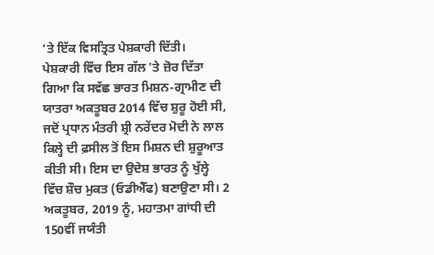‘ਤੇ ਇੱਕ ਵਿਸਤ੍ਰਿਤ ਪੇਸ਼ਕਾਰੀ ਦਿੱਤੀ।
ਪੇਸ਼ਕਾਰੀ ਵਿੱਚ ਇਸ ਗੱਲ 'ਤੇ ਜ਼ੋਰ ਦਿੱਤਾ ਗਿਆ ਕਿ ਸਵੱਛ ਭਾਰਤ ਮਿਸ਼ਨ-ਗ੍ਰਾਮੀਣ ਦੀ ਯਾਤਰਾ ਅਕਤੂਬਰ 2014 ਵਿੱਚ ਸ਼ੁਰੂ ਹੋਈ ਸੀ, ਜਦੋਂ ਪ੍ਰਧਾਨ ਮੰਤਰੀ ਸ਼੍ਰੀ ਨਰੇਂਦਰ ਮੋਦੀ ਨੇ ਲਾਲ ਕਿਲ੍ਹੇ ਦੀ ਫ਼ਸੀਲ ਤੋਂ ਇਸ ਮਿਸ਼ਨ ਦੀ ਸ਼ੁਰੂਆਤ ਕੀਤੀ ਸੀ। ਇਸ ਦਾ ਉਦੇਸ਼ ਭਾਰਤ ਨੂੰ ਖੁੱਲ੍ਹੇ ਵਿੱਚ ਸ਼ੌਚ ਮੁਕਤ (ਓਡੀਐੱਫ) ਬਣਾਉਣਾ ਸੀ। 2 ਅਕਤੂਬਰ, 2019 ਨੂੰ, ਮਹਾਤਮਾ ਗਾਂਧੀ ਦੀ 150ਵੀਂ ਜਯੰਤੀ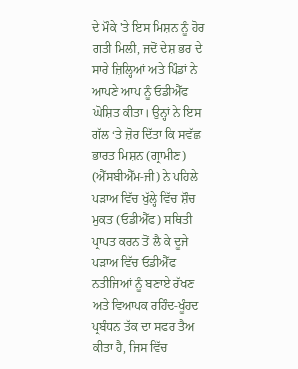ਦੇ ਮੌਕੇ 'ਤੇ ਇਸ ਮਿਸ਼ਨ ਨੂੰ ਹੋਰ ਗਤੀ ਮਿਲੀ, ਜਦੋਂ ਦੇਸ਼ ਭਰ ਦੇ ਸਾਰੇ ਜ਼ਿਲ੍ਹਿਆਂ ਅਤੇ ਪਿੰਡਾਂ ਨੇ ਆਪਣੇ ਆਪ ਨੂੰ ਓਡੀਐੱਫ ਘੋਸ਼ਿਤ ਕੀਤਾ। ਉਨ੍ਹਾਂ ਨੇ ਇਸ ਗੱਲ ‘ਤੇ ਜ਼ੋਰ ਦਿੱਤਾ ਕਿ ਸਵੱਛ ਭਾਰਤ ਮਿਸ਼ਨ (ਗ੍ਰਾਮੀਣ) (ਐੱਸਬੀਐੱਮ-ਜੀ) ਨੇ ਪਹਿਲੇ ਪੜਾਅ ਵਿੱਚ ਖੁੱਲ੍ਹੇ ਵਿੱਚ ਸ਼ੌਚ ਮੁਕਤ (ਓਡੀਐੱਫ) ਸਥਿਤੀ ਪ੍ਰਾਪਤ ਕਰਨ ਤੋਂ ਲੈ ਕੇ ਦੂਜੇ ਪੜਾਅ ਵਿੱਚ ਓਡੀਐੱਫ ਨਤੀਜਿਆਂ ਨੂੰ ਬਣਾਏ ਰੱਖਣ ਅਤੇ ਵਿਆਪਕ ਰਹਿੰਦ-ਖੂੰਹਦ ਪ੍ਰਬੰਧਨ ਤੱਕ ਦਾ ਸਫਰ ਤੈਅ ਕੀਤਾ ਹੈ, ਜਿਸ ਵਿੱਚ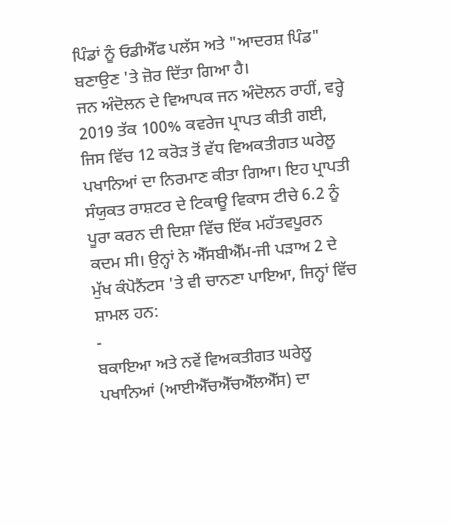ਪਿੰਡਾਂ ਨੂੰ ਓਡੀਐੱਫ ਪਲੱਸ ਅਤੇ "ਆਦਰਸ਼ ਪਿੰਡ" ਬਣਾਉਣ 'ਤੇ ਜ਼ੋਰ ਦਿੱਤਾ ਗਿਆ ਹੈ।
ਜਨ ਅੰਦੋਲਨ ਦੇ ਵਿਆਪਕ ਜਨ ਅੰਦੋਲਨ ਰਾਹੀਂ, ਵਰ੍ਹੇ 2019 ਤੱਕ 100% ਕਵਰੇਜ ਪ੍ਰਾਪਤ ਕੀਤੀ ਗਈ, ਜਿਸ ਵਿੱਚ 12 ਕਰੋੜ ਤੋਂ ਵੱਧ ਵਿਅਕਤੀਗਤ ਘਰੇਲੂ ਪਖਾਨਿਆਂ ਦਾ ਨਿਰਮਾਣ ਕੀਤਾ ਗਿਆ। ਇਹ ਪ੍ਰਾਪਤੀ ਸੰਯੁਕਤ ਰਾਸ਼ਟਰ ਦੇ ਟਿਕਾਊ ਵਿਕਾਸ ਟੀਚੇ 6.2 ਨੂੰ ਪੂਰਾ ਕਰਨ ਦੀ ਦਿਸ਼ਾ ਵਿੱਚ ਇੱਕ ਮਹੱਤਵਪੂਰਨ ਕਦਮ ਸੀ। ਉਨ੍ਹਾਂ ਨੇ ਐੱਸਬੀਐੱਮ-ਜੀ ਪੜਾਅ 2 ਦੇ ਮੁੱਖ ਕੰਪੋਨੈਂਟਸ 'ਤੇ ਵੀ ਚਾਨਣਾ ਪਾਇਆ, ਜਿਨ੍ਹਾਂ ਵਿੱਚ ਸ਼ਾਮਲ ਹਨ:
-
ਬਕਾਇਆ ਅਤੇ ਨਵੇਂ ਵਿਅਕਤੀਗਤ ਘਰੇਲੂ ਪਖਾਨਿਆਂ (ਆਈਐੱਚਐੱਚਐੱਲਐੱਸ) ਦਾ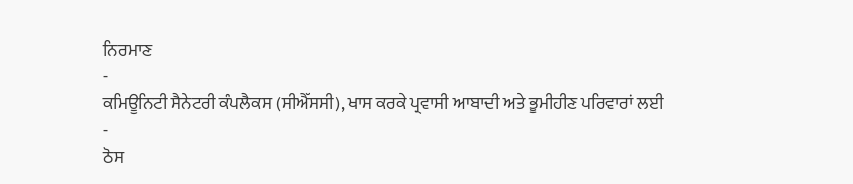ਨਿਰਮਾਣ
-
ਕਮਿਊਨਿਟੀ ਸੈਨੇਟਰੀ ਕੰਪਲੈਕਸ (ਸੀਐੱਸਸੀ), ਖਾਸ ਕਰਕੇ ਪ੍ਰਵਾਸੀ ਆਬਾਦੀ ਅਤੇ ਭੂਮੀਹੀਣ ਪਰਿਵਾਰਾਂ ਲਈ
-
ਠੋਸ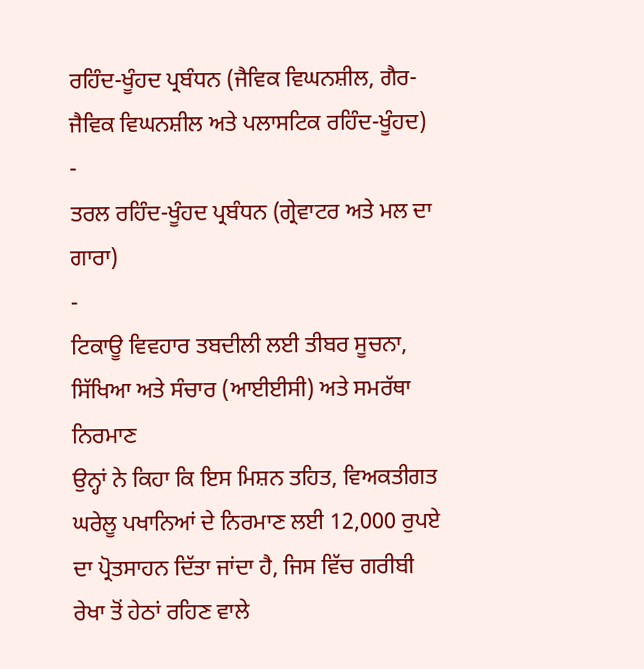ਰਹਿੰਦ-ਖੂੰਹਦ ਪ੍ਰਬੰਧਨ (ਜੈਵਿਕ ਵਿਘਨਸ਼ੀਲ, ਗੈਰ-ਜੈਵਿਕ ਵਿਘਨਸ਼ੀਲ ਅਤੇ ਪਲਾਸਟਿਕ ਰਹਿੰਦ-ਖੂੰਹਦ)
-
ਤਰਲ ਰਹਿੰਦ-ਖੂੰਹਦ ਪ੍ਰਬੰਧਨ (ਗ੍ਰੇਵਾਟਰ ਅਤੇ ਮਲ ਦਾ ਗਾਰਾ)
-
ਟਿਕਾਊ ਵਿਵਹਾਰ ਤਬਦੀਲੀ ਲਈ ਤੀਬਰ ਸੂਚਨਾ, ਸਿੱਖਿਆ ਅਤੇ ਸੰਚਾਰ (ਆਈਈਸੀ) ਅਤੇ ਸਮਰੱਥਾ ਨਿਰਮਾਣ
ਉਨ੍ਹਾਂ ਨੇ ਕਿਹਾ ਕਿ ਇਸ ਮਿਸ਼ਨ ਤਹਿਤ, ਵਿਅਕਤੀਗਤ ਘਰੇਲੂ ਪਖਾਨਿਆਂ ਦੇ ਨਿਰਮਾਣ ਲਈ 12,000 ਰੁਪਏ ਦਾ ਪ੍ਰੋਤਸਾਹਨ ਦਿੱਤਾ ਜਾਂਦਾ ਹੈ, ਜਿਸ ਵਿੱਚ ਗਰੀਬੀ ਰੇਖਾ ਤੋਂ ਹੇਠਾਂ ਰਹਿਣ ਵਾਲੇ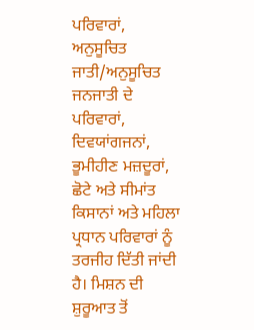ਪਰਿਵਾਰਾਂ, ਅਨੁਸੂਚਿਤ ਜਾਤੀ/ਅਨੁਸੂਚਿਤ ਜਨਜਾਤੀ ਦੇ ਪਰਿਵਾਰਾਂ, ਦਿਵਯਾਂਗਜਨਾਂ, ਭੂਮੀਹੀਣ ਮਜ਼ਦੂਰਾਂ, ਛੋਟੇ ਅਤੇ ਸੀਮਾਂਤ ਕਿਸਾਨਾਂ ਅਤੇ ਮਹਿਲਾ ਪ੍ਰਧਾਨ ਪਰਿਵਾਰਾਂ ਨੂੰ ਤਰਜੀਹ ਦਿੱਤੀ ਜਾਂਦੀ ਹੈ। ਮਿਸ਼ਨ ਦੀ ਸ਼ੁਰੂਆਤ ਤੋਂ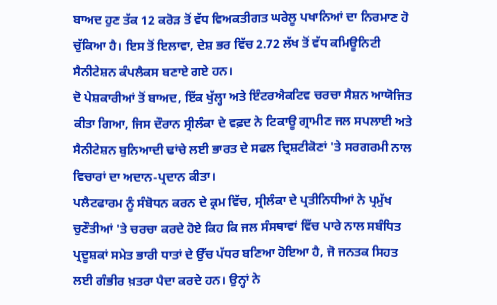ਬਾਅਦ ਹੁਣ ਤੱਕ 12 ਕਰੋੜ ਤੋਂ ਵੱਧ ਵਿਅਕਤੀਗਤ ਘਰੇਲੂ ਪਖਾਨਿਆਂ ਦਾ ਨਿਰਮਾਣ ਹੋ ਚੁੱਕਿਆ ਹੈ। ਇਸ ਤੋਂ ਇਲਾਵਾ, ਦੇਸ਼ ਭਰ ਵਿੱਚ 2.72 ਲੱਖ ਤੋਂ ਵੱਧ ਕਮਿਊਨਿਟੀ ਸੈਨੀਟੇਸ਼ਨ ਕੰਪਲੈਕਸ ਬਣਾਏ ਗਏ ਹਨ।
ਦੋ ਪੇਸ਼ਕਾਰੀਆਂ ਤੋਂ ਬਾਅਦ, ਇੱਕ ਖੁੱਲ੍ਹਾ ਅਤੇ ਇੰਟਰਐਕਟਿਵ ਚਰਚਾ ਸੈਸ਼ਨ ਆਯੋਜਿਤ ਕੀਤਾ ਗਿਆ, ਜਿਸ ਦੌਰਾਨ ਸ੍ਰੀਲੰਕਾ ਦੇ ਵਫ਼ਦ ਨੇ ਟਿਕਾਊ ਗ੍ਰਾਮੀਣ ਜਲ ਸਪਲਾਈ ਅਤੇ ਸੈਨੀਟੇਸ਼ਨ ਬੁਨਿਆਦੀ ਢਾਂਚੇ ਲਈ ਭਾਰਤ ਦੇ ਸਫਲ ਦ੍ਰਿਸ਼ਟੀਕੋਣਾਂ 'ਤੇ ਸਰਗਰਮੀ ਨਾਲ ਵਿਚਾਰਾਂ ਦਾ ਅਦਾਨ-ਪ੍ਰਦਾਨ ਕੀਤਾ।
ਪਲੈਟਫਾਰਮ ਨੂੰ ਸੰਬੋਧਨ ਕਰਨ ਦੇ ਕ੍ਰਮ ਵਿੱਚ, ਸ੍ਰੀਲੰਕਾ ਦੇ ਪ੍ਰਤੀਨਿਧੀਆਂ ਨੇ ਪ੍ਰਮੁੱਖ ਚੁਣੌਤੀਆਂ 'ਤੇ ਚਰਚਾ ਕਰਦੇ ਹੋਏ ਕਿਹ ਕਿ ਜਲ ਸੰਸਥਾਵਾਂ ਵਿੱਚ ਪਾਰੇ ਨਾਲ ਸਬੰਧਿਤ ਪ੍ਰਦੂਸ਼ਕਾਂ ਸਮੇਤ ਭਾਰੀ ਧਾਤਾਂ ਦੇ ਉੱਚ ਪੱਧਰ ਬਣਿਆ ਹੋਇਆ ਹੈ, ਜੋ ਜਨਤਕ ਸਿਹਤ ਲਈ ਗੰਭੀਰ ਖ਼ਤਰਾ ਪੈਦਾ ਕਰਦੇ ਹਨ। ਉਨ੍ਹਾਂ ਨੇ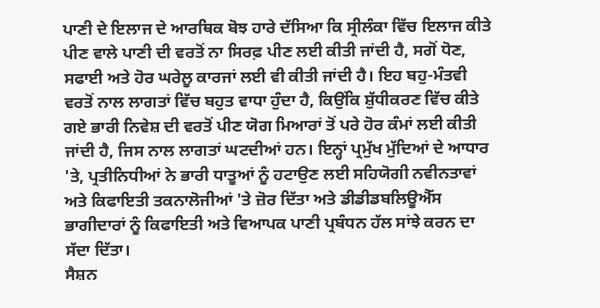ਪਾਣੀ ਦੇ ਇਲਾਜ ਦੇ ਆਰਥਿਕ ਬੋਝ ਹਾਰੇ ਦੱਸਿਆ ਕਿ ਸ੍ਰੀਲੰਕਾ ਵਿੱਚ ਇਲਾਜ ਕੀਤੇ ਪੀਣ ਵਾਲੇ ਪਾਣੀ ਦੀ ਵਰਤੋਂ ਨਾ ਸਿਰਫ਼ ਪੀਣ ਲਈ ਕੀਤੀ ਜਾਂਦੀ ਹੈ, ਸਗੋਂ ਧੋਣ, ਸਫਾਈ ਅਤੇ ਹੋਰ ਘਰੇਲੂ ਕਾਰਜਾਂ ਲਈ ਵੀ ਕੀਤੀ ਜਾਂਦੀ ਹੈ। ਇਹ ਬਹੁ-ਮੰਤਵੀ ਵਰਤੋਂ ਨਾਲ ਲਾਗਤਾਂ ਵਿੱਚ ਬਹੁਤ ਵਾਧਾ ਹੁੰਦਾ ਹੈ, ਕਿਉਂਕਿ ਸ਼ੁੱਧੀਕਰਣ ਵਿੱਚ ਕੀਤੇ ਗਏ ਭਾਰੀ ਨਿਵੇਸ਼ ਦੀ ਵਰਤੋਂ ਪੀਣ ਯੋਗ ਮਿਆਰਾਂ ਤੋਂ ਪਰੇ ਹੋਰ ਕੰਮਾਂ ਲਈ ਕੀਤੀ ਜਾਂਦੀ ਹੈ, ਜਿਸ ਨਾਲ ਲਾਗਤਾਂ ਘਟਦੀਆਂ ਹਨ। ਇਨ੍ਹਾਂ ਪ੍ਰਮੁੱਖ ਮੁੱਦਿਆਂ ਦੇ ਆਧਾਰ 'ਤੇ, ਪ੍ਰਤੀਨਿਧੀਆਂ ਨੇ ਭਾਰੀ ਧਾਤੂਆਂ ਨੂੰ ਹਟਾਉਣ ਲਈ ਸਹਿਯੋਗੀ ਨਵੀਨਤਾਵਾਂ ਅਤੇ ਕਿਫਾਇਤੀ ਤਕਨਾਲੋਜੀਆਂ 'ਤੇ ਜ਼ੋਰ ਦਿੱਤਾ ਅਤੇ ਡੀਡੀਡਬਲਿਊਐੱਸ ਭਾਗੀਦਾਰਾਂ ਨੂੰ ਕਿਫਾਇਤੀ ਅਤੇ ਵਿਆਪਕ ਪਾਣੀ ਪ੍ਰਬੰਧਨ ਹੱਲ ਸਾਂਝੇ ਕਰਨ ਦਾ ਸੱਦਾ ਦਿੱਤਾ।
ਸੈਸ਼ਨ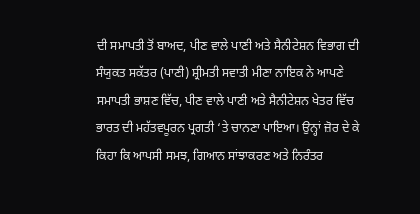ਦੀ ਸਮਾਪਤੀ ਤੋਂ ਬਾਅਦ, ਪੀਣ ਵਾਲੇ ਪਾਣੀ ਅਤੇ ਸੈਨੀਟੇਸ਼ਨ ਵਿਭਾਗ ਦੀ ਸੰਯੁਕਤ ਸਕੱਤਰ (ਪਾਣੀ) ਸ਼੍ਰੀਮਤੀ ਸਵਾਤੀ ਮੀਣਾ ਨਾਇਕ ਨੇ ਆਪਣੇ ਸਮਾਪਤੀ ਭਾਸ਼ਣ ਵਿੱਚ, ਪੀਣ ਵਾਲੇ ਪਾਣੀ ਅਤੇ ਸੈਨੀਟੇਸ਼ਨ ਖੇਤਰ ਵਿੱਚ ਭਾਰਤ ਦੀ ਮਹੱਤਵਪੂਰਨ ਪ੍ਰਗਤੀ ‘ਤੇ ਚਾਨਣਾ ਪਾਇਆ। ਉਨ੍ਹਾਂ ਜ਼ੋਰ ਦੇ ਕੇ ਕਿਹਾ ਕਿ ਆਪਸੀ ਸਮਝ, ਗਿਆਨ ਸਾਂਝਾਕਰਣ ਅਤੇ ਨਿਰੰਤਰ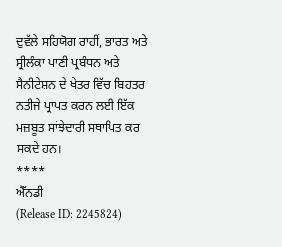ਦੁਵੱਲੇ ਸਹਿਯੋਗ ਰਾਹੀਂ, ਭਾਰਤ ਅਤੇ ਸ੍ਰੀਲੰਕਾ ਪਾਣੀ ਪ੍ਰਬੰਧਨ ਅਤੇ ਸੈਨੀਟੇਸ਼ਨ ਦੇ ਖੇਤਰ ਵਿੱਚ ਬਿਹਤਰ ਨਤੀਜੇ ਪ੍ਰਾਪਤ ਕਰਨ ਲਈ ਇੱਕ ਮਜ਼ਬੂਤ ਸਾਂਝੇਦਾਰੀ ਸਥਾਪਿਤ ਕਰ ਸਕਦੇ ਹਨ।
****
ਐੱਨਡੀ
(Release ID: 2245824)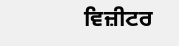ਵਿਜ਼ੀਟਰ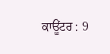ਕਾਊਂਟਰ : 9